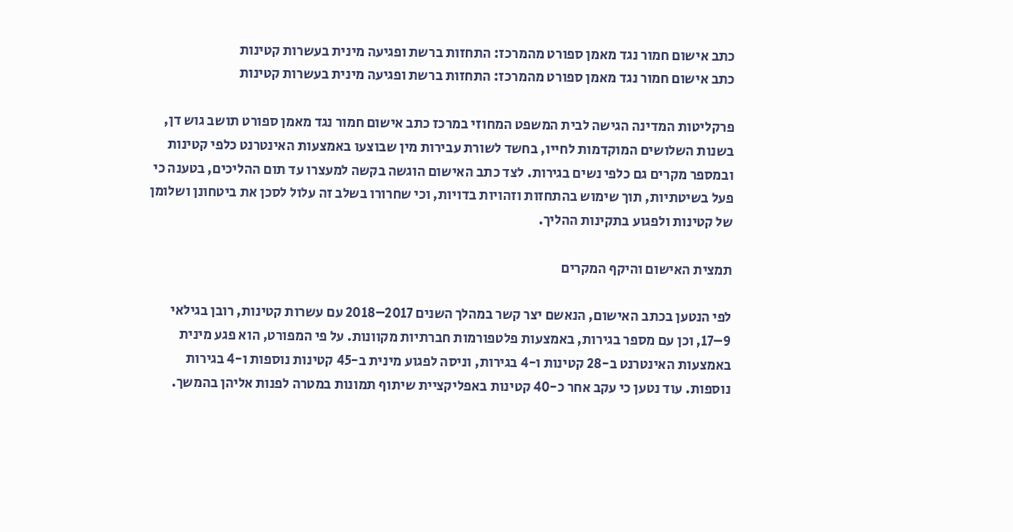כתב אישום חמור נגד מאמן ספורט מהמרכז: התחזות ברשת ופגיעה מינית בעשרות קטינות
כתב אישום חמור נגד מאמן ספורט מהמרכז: התחזות ברשת ופגיעה מינית בעשרות קטינות

פרקליטות המדינה הגישה לבית המשפט המחוזי במרכז כתב אישום חמור נגד מאמן ספורט תושב גוש דן, בשנות השלושים המוקדמות לחייו, בחשד לשורת עבירות מין שבוצעו באמצעות האינטרנט כלפי קטינות ובמספר מקרים גם כלפי נשים בגירות. לצד כתב האישום הוגשה בקשה למעצרו עד תום ההליכים, בטענה כי פעל בשיטתיות, תוך שימוש בהתחזות וזהויות בדויות, וכי שחרורו בשלב זה עלול לסכן את ביטחונן ושלומן של קטינות ולפגוע בתקינות ההליך.

תמצית האישום והיקף המקרים

לפי הנטען בכתב האישום, הנאשם יצר קשר במהלך השנים 2017–2018 עם עשרות קטינות, רובן בגילאי 9–17, וכן עם מספר בגירות, באמצעות פלטפורמות חברתיות מקוונות. על פי המפורט, הוא פגע מינית באמצעות האינטרנט ב-28 קטינות ו-4 בגירות, וניסה לפגוע מינית ב-45 קטינות נוספות ו-4 בגירות נוספות. עוד נטען כי עקב אחר כ-40 קטינות באפליקציית שיתוף תמונות במטרה לפנות אליהן בהמשך.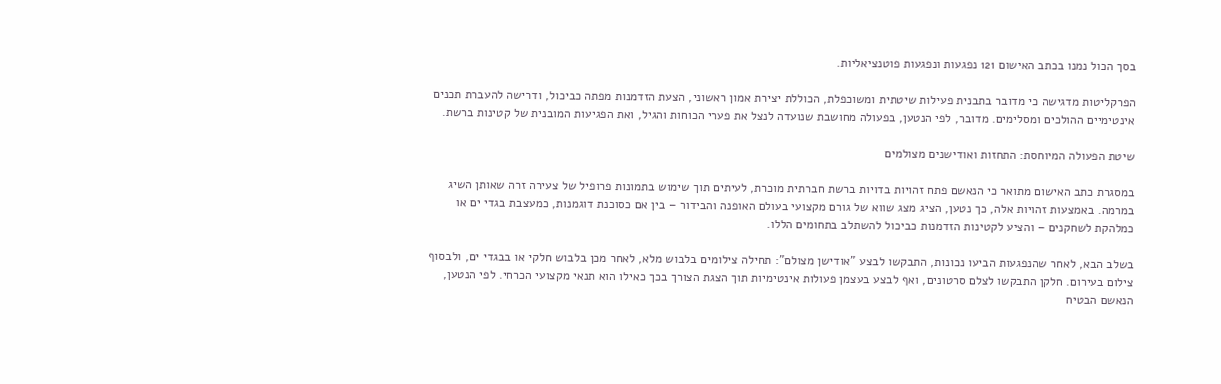בסך הכול נמנו בכתב האישום 121 נפגעות ונפגעות פוטנציאליות.

הפרקליטות מדגישה כי מדובר בתבנית פעילות שיטתית ומשוכפלת, הכוללת יצירת אמון ראשוני, הצעת הזדמנות מפתה כביכול, ודרישה להעברת תכנים אינטימיים ההולכים ומסלימים. מדובר, לפי הנטען, בפעולה מחושבת שנועדה לנצל את פערי הכוחות והגיל, ואת הפגיעות המובנית של קטינות ברשת.

שיטת הפעולה המיוחסת: התחזות ואודישנים מצולמים

במסגרת כתב האישום מתואר כי הנאשם פתח זהויות בדויות ברשת חברתית מוכרת, לעיתים תוך שימוש בתמונות פרופיל של צעירה זרה שאותן השיג במרמה. באמצעות זהויות אלה, כך נטען, הציג מצג שווא של גורם מקצועי בעולם האופנה והבידור – בין אם כסוכנת דוגמנות, כמעצבת בגדי ים או כמלהקת לשחקנים – והציע לקטינות הזדמנות כביכול להשתלב בתחומים הללו.

בשלב הבא, לאחר שהנפגעות הביעו נכונות, התבקשו לבצע "אודישן מצולם": תחילה צילומים בלבוש מלא, לאחר מכן בלבוש חלקי או בבגדי ים, ולבסוף צילום בעירום. חלקן התבקשו לצלם סרטונים, ואף לבצע בעצמן פעולות אינטימיות תוך הצגת הצורך בכך כאילו הוא תנאי מקצועי הכרחי. לפי הנטען, הנאשם הבטיח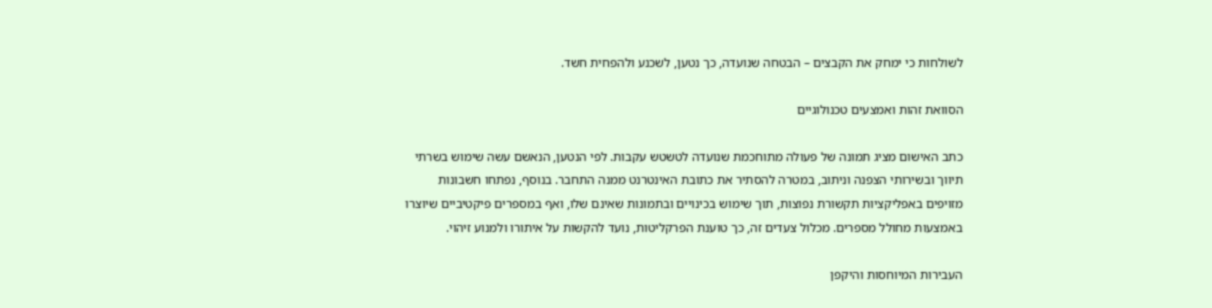לשולחות כי ימחק את הקבצים – הבטחה שנועדה, כך נטען, לשכנע ולהפחית חשד.

הסוואת זהות ואמצעים טכנולוגיים

כתב האישום מציג תמונה של פעולה מתוחכמת שנועדה לטשטש עקבות. לפי הנטען, הנאשם עשה שימוש בשרתי תיווך ובשירותי הצפנה וניתוב, במטרה להסתיר את כתובת האינטרנט ממנה התחבר. בנוסף, נפתחו חשבונות מזויפים באפליקציות תקשורת נפוצות, תוך שימוש בכינויים ובתמונות שאינם שלו, ואף במספרים פיקטיביים שיוצרו באמצעות מחולל מספרים. מכלול צעדים זה, כך טוענת הפרקליטות, נועד להקשות על איתורו ולמנוע זיהוי.

העבירות המיוחסות והיקפן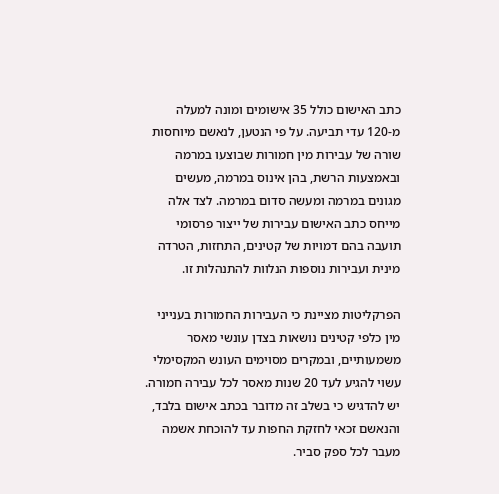כתב האישום כולל 35 אישומים ומונה למעלה מ-120 עדי תביעה. על פי הנטען, לנאשם מיוחסות שורה של עבירות מין חמורות שבוצעו במרמה ובאמצעות הרשת, בהן אינוס במרמה, מעשים מגונים במרמה ומעשה סדום במרמה. לצד אלה מייחס כתב האישום עבירות של ייצור פרסומי תועבה בהם דמויות של קטינים, התחזות, הטרדה מינית ועבירות נוספות הנלוות להתנהלות זו.

הפרקליטות מציינת כי העבירות החמורות בענייני מין כלפי קטינים נושאות בצדן עונשי מאסר משמעותיים, ובמקרים מסוימים העונש המקסימלי עשוי להגיע לעד 20 שנות מאסר לכל עבירה חמורה. יש להדגיש כי בשלב זה מדובר בכתב אישום בלבד, והנאשם זכאי לחזקת החפות עד להוכחת אשמה מעבר לכל ספק סביר.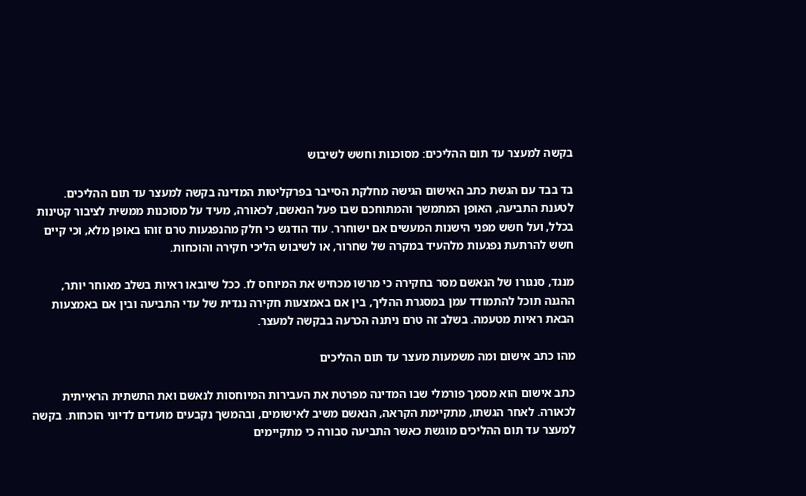בקשה למעצר עד תום ההליכים: מסוכנות וחשש לשיבוש

בד בבד עם הגשת כתב האישום הגישה מחלקת הסייבר בפרקליטות המדינה בקשה למעצר עד תום ההליכים. לטענת התביעה, האופן המתמשך והמתוחכם שבו פעל הנאשם, לכאורה, מעיד על מסוכנות ממשית לציבור קטינות בכלל, ועל חשש מפני הישנות המעשים אם ישוחרר. עוד הודגש כי חלק מהנפגעות טרם זוהו באופן מלא, וכי קיים חשש להרתעת נפגעות מלהעיד במקרה של שחרור, או לשיבוש הליכי חקירה והוכחות.

מנגד, סנגורו של הנאשם מסר בחקירה כי מרשו מכחיש את המיוחס לו. ככל שיובאו ראיות בשלב מאוחר יותר, ההגנה תוכל להתמודד עמן במסגרת ההליך, בין אם באמצעות חקירה נגדית של עדי התביעה ובין אם באמצעות הבאת ראיות מטעמה. בשלב זה טרם ניתנה הכרעה בבקשה למעצר.

מהו כתב אישום ומה משמעות מעצר עד תום ההליכים

כתב אישום הוא מסמך פורמלי שבו המדינה מפרטת את העבירות המיוחסות לנאשם ואת התשתית הראייתית לכאורה. לאחר הגשתו, מתקיימת הקראה, הנאשם משיב לאישומים, ובהמשך נקבעים מועדים לדיוני הוכחות. בקשה למעצר עד תום ההליכים מוגשת כאשר התביעה סבורה כי מתקיימים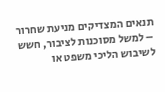תנאים המצדיקים מניעת שחרור – למשל מסוכנות לציבור, חשש לשיבוש הליכי משפט או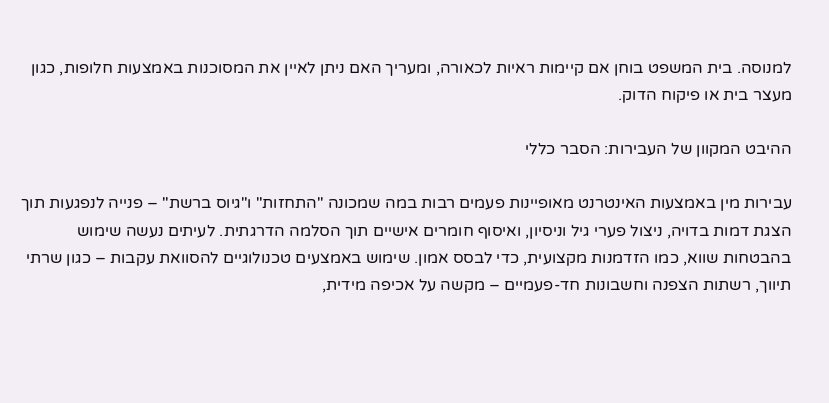למנוסה. בית המשפט בוחן אם קיימות ראיות לכאורה, ומעריך האם ניתן לאיין את המסוכנות באמצעות חלופות, כגון מעצר בית או פיקוח הדוק.

ההיבט המקוון של העבירות: הסבר כללי

עבירות מין באמצעות האינטרנט מאופיינות פעמים רבות במה שמכונה "התחזות" ו"גיוס ברשת" – פנייה לנפגעות תוך הצגת דמות בדויה, ניצול פערי גיל וניסיון, ואיסוף חומרים אישיים תוך הסלמה הדרגתית. לעיתים נעשה שימוש בהבטחות שווא, כמו הזדמנות מקצועית, כדי לבסס אמון. שימוש באמצעים טכנולוגיים להסוואת עקבות – כגון שרתי תיווך, רשתות הצפנה וחשבונות חד-פעמיים – מקשה על אכיפה מידית,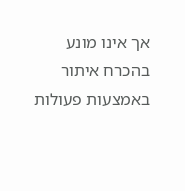אך אינו מונע בהכרח איתור באמצעות פעולות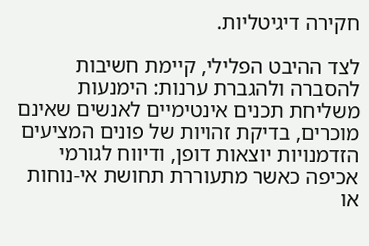חקירה דיגיטליות.

לצד ההיבט הפלילי, קיימת חשיבות להסברה ולהגברת ערנות: הימנעות משליחת תכנים אינטימיים לאנשים שאינם מוכרים, בדיקת זהויות של פונים המציעים הזדמנויות יוצאות דופן, ודיווח לגורמי אכיפה כאשר מתעוררת תחושת אי-נוחות או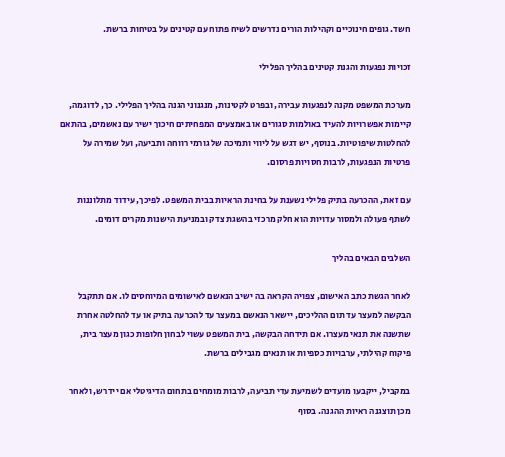חשד. גופים חינוכיים וקהילות הורים נדרשים לשיח פתוח עם קטינים על בטיחות ברשת.

זכויות נפגעות והגנת קטינים בהליך הפלילי

מערכת המשפט מקנה לנפגעות עבירה, ובפרט לקטינות, מנגנוני הגנה בהליך הפלילי. כך, לדוגמה, קיימות אפשרויות להעיד באולמות סגורים או באמצעים המפחיתים חיכוך ישיר עם נאשמים, בהתאם להחלטות שיפוטיות. בנוסף, יש דגש על ליווי ותמיכה של גורמי רווחה ותביעה, ועל שמירה על פרטיות הנפגעות, לרבות חסויות פרסום.

עם זאת, ההכרעה בתיק פלילי נשענת על בחינת הראיות בבית המשפט. לפיכך, עידוד מתלוננות לשתף פעולה ולמסור עדויות הוא חלק מרכזי בהשגת צדק ובמניעת הישנות מקרים דומים.

השלבים הבאים בהליך

לאחר הגשת כתב האישום, צפויה הקראה בה ישיב הנאשם לאישומים המיוחסים לו. אם תתקבל הבקשה למעצר עד תום ההליכים, יישאר הנאשם במעצר עד להכרעה בתיק או עד להחלטה אחרת שתשנה את תנאי מעצרו. אם תידחה הבקשה, בית המשפט עשוי לבחון חלופות כגון מעצר בית, פיקוח קהילתי, ערבויות כספיות או תנאים מגבילים ברשת.

במקביל, ייקבעו מועדים לשמיעת עדי תביעה, לרבות מומחים בתחום הדיגיטלי אם יידרש, ולאחר מכן תוצגנה ראיות ההגנה. בסוף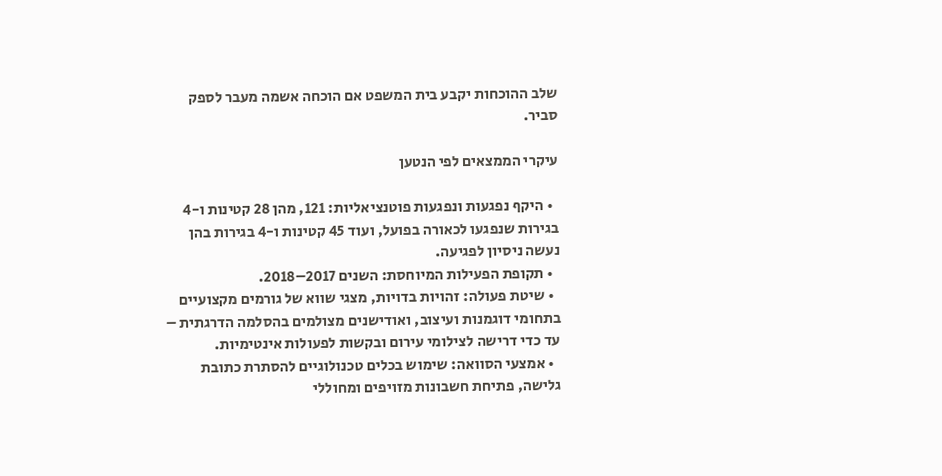שלב ההוכחות יקבע בית המשפט אם הוכחה אשמה מעבר לספק סביר.

עיקרי הממצאים לפי הנטען

  • היקף נפגעות ונפגעות פוטנציאליות: 121, מהן 28 קטינות ו-4 בגירות שנפגעו לכאורה בפועל, ועוד 45 קטינות ו-4 בגירות בהן נעשה ניסיון לפגיעה.
  • תקופת הפעילות המיוחסת: השנים 2017–2018.
  • שיטת פעולה: זהויות בדויות, מצגי שווא של גורמים מקצועיים בתחומי דוגמנות ועיצוב, ואודישנים מצולמים בהסלמה הדרגתית – עד כדי דרישה לצילומי עירום ובקשות לפעולות אינטימיות.
  • אמצעי הסוואה: שימוש בכלים טכנולוגיים להסתרת כתובת גלישה, פתיחת חשבונות מזויפים ומחוללי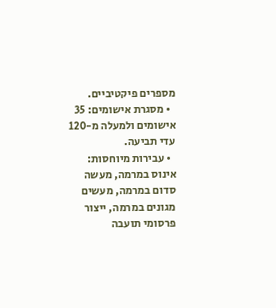מספרים פיקטיביים.
  • מסגרת אישומים: 35 אישומים ולמעלה מ-120 עדי תביעה.
  • עבירות מיוחסות: אינוס במרמה, מעשה סדום במרמה, מעשים מגונים במרמה, ייצור פרסומי תועבה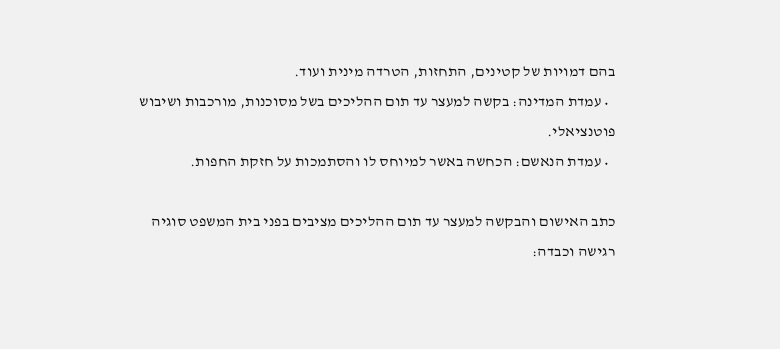בהם דמויות של קטינים, התחזות, הטרדה מינית ועוד.
  • עמדת המדינה: בקשה למעצר עד תום ההליכים בשל מסוכנות, מורכבות ושיבוש פוטנציאלי.
  • עמדת הנאשם: הכחשה באשר למיוחס לו והסתמכות על חזקת החפות.

כתב האישום והבקשה למעצר עד תום ההליכים מציבים בפני בית המשפט סוגיה רגישה וכבדה: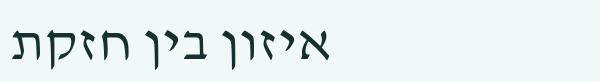איזון בין חזקת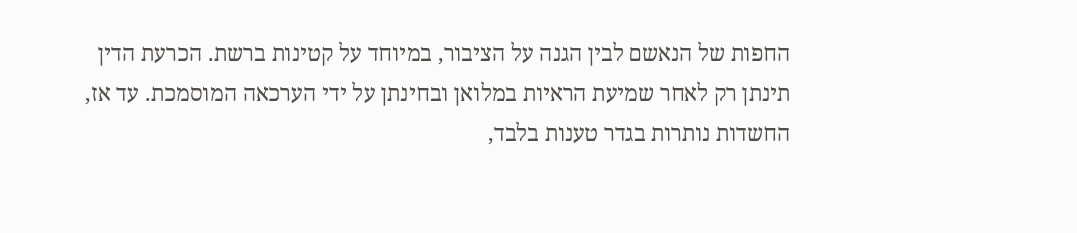החפות של הנאשם לבין הגנה על הציבור, במיוחד על קטינות ברשת. הכרעת הדין תינתן רק לאחר שמיעת הראיות במלואן ובחינתן על ידי הערכאה המוסמכת. עד אז, החשדות נותרות בגדר טענות בלבד,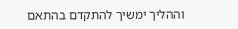וההליך ימשיך להתקדם בהתאם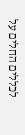לכללים החלים על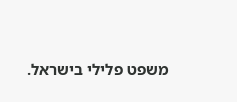משפט פלילי בישראל.